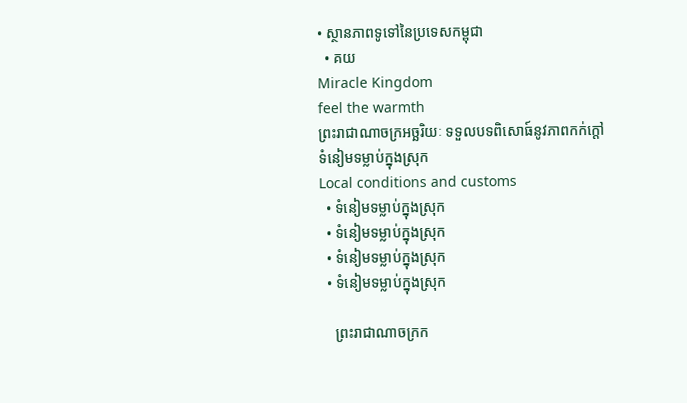• ស្ថានភាពទូទៅនៃប្រទេសកម្ពុជា
  • គយ
Miracle Kingdom
feel the warmth
ព្រះរាជាណាចក្រអច្ឆរិយៈ ទទួលបទពិសោធ៍នូវភាពកក់ក្តៅ
ទំនៀមទម្លាប់ក្នុងស្រុក
Local conditions and customs
  • ទំនៀមទម្លាប់ក្នុងស្រុក
  • ទំនៀមទម្លាប់ក្នុងស្រុក
  • ទំនៀមទម្លាប់ក្នុងស្រុក
  • ទំនៀមទម្លាប់ក្នុងស្រុក

    ព្រះរាជាណាចក្រក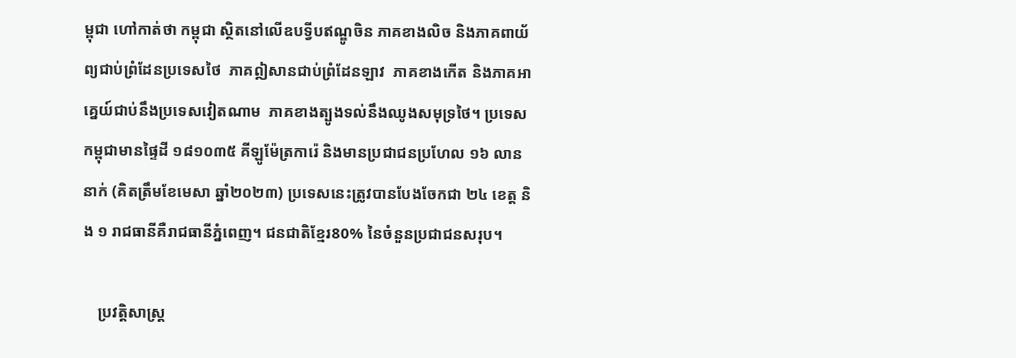ម្ពុជា ហៅកាត់ថា កម្ពុជា ស្ថិតនៅលើឧបទ្វីបឥណ្ឌូចិន ភាគខាងលិច និងភាគពាយ័ព្យជាប់ព្រំដែនប្រទេសថៃ  ភាគឦសានជាប់ព្រំដែនឡាវ  ភាគខាងកើត និងភាគអាគ្នេយ៍ជាប់នឹងប្រទេសវៀតណាម  ភាគខាងត្បូងទល់នឹងឈូងសមុទ្រថៃ។ ប្រទេសកម្ពុជាមានផ្ទៃដី ១៨១០៣៥ គីឡូម៉ែត្រការ៉េ និងមានប្រជាជនប្រហែល ១៦ លាននាក់ (គិតត្រឹមខែមេសា ឆ្នាំ២០២៣) ប្រទេសនេះត្រូវបានបែងចែកជា ២៤ ខេត្ត និង ១ រាជធានីគឺរាជធានីភ្នំពេញ។ ជនជាតិខ្មែរ80% នៃចំនួនប្រជាជនសរុប។

    ប្រវត្តិសាស្រ្ត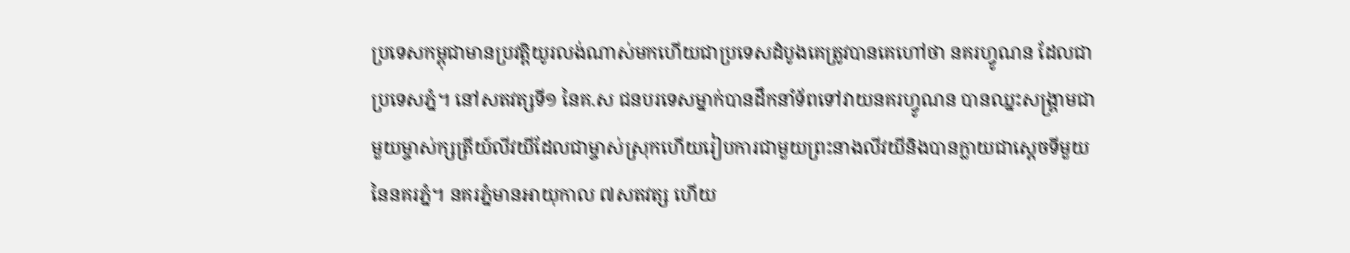ប្រទេសកម្ពុជាមានប្រវត្តិយូរលង់ណាស់មកហើយជាប្រទេសដំបូងគេត្រូវបានគេហៅថា នគរហ្វូណន ដែលជាប្រទេសភ្នំ។ នៅសតវត្សទី១ នៃគ.ស ជនបរទេសម្នាក់បានដឹកនាំទ័ពទៅវាយនគរហ្វូណន បានឈ្នះសង្គ្រាមជាមួយម្ចាស់ក្សត្រីយ៍លីវយីដែលជាម្ចាស់ស្រុកហើយរៀបការជាមួយព្រះនាងលីវយីនិងបានក្លាយជាស្តេចទីមួយនៃនគរភ្នំ។ នគរភ្នំមានអាយុកាល ៧សតវត្ស ហើយ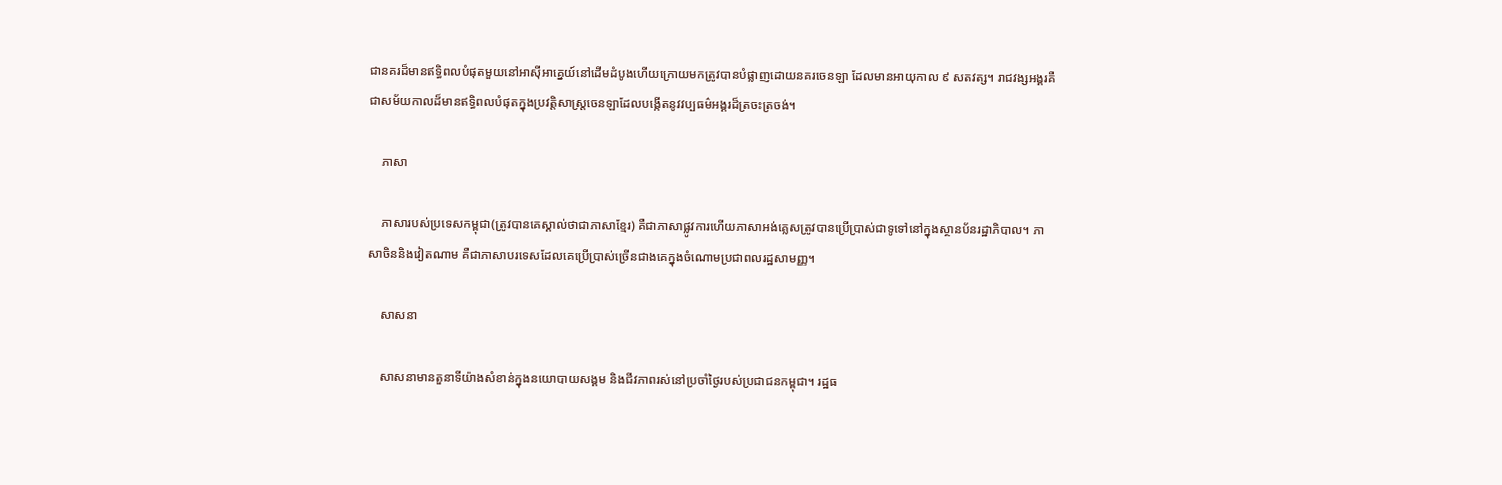ជានគរដ៏មានឥទ្ធិពលបំផុតមួយនៅអាស៊ីអាគ្នេយ៍នៅដើមដំបូងហើយក្រោយមកត្រូវបានបំផ្លាញដោយនគរចេនឡា ដែលមានអាយុកាល ៩ សតវត្ស។ រាជវង្សអង្គរគឺជាសម័យកាលដ៏មានឥទ្ធិពលបំផុតក្នុងប្រវត្តិសាស្ត្រចេនឡាដែលបង្កើតនូវវប្បធម៌អង្គរដ៏ត្រចះត្រចង់។

    ភាសា

    ភាសារបស់ប្រទេសកម្ពុជា(ត្រូវបានគេស្គាល់ថាជាភាសាខ្មែរ) គឺជាភាសាផ្លូវការហើយភាសាអង់គ្លេសត្រូវបានប្រើប្រាស់ជាទូទៅនៅក្នុងស្ថានប័នរដ្ឋាភិបាល។ ភាសាចិននិងវៀតណាម គឺជាភាសាបរទេសដែលគេប្រើប្រាស់ច្រើនជាងគេក្នុងចំណោមប្រជាពលរដ្ឋសាមញ្ញ។

    សាសនា

    សាសនាមានតួនាទីយ៉ាងសំខាន់ក្នុងនយោបាយសង្គម និងជីវភាពរស់នៅប្រចាំថ្ងៃរបស់ប្រជាជនកម្ពុជា។ រដ្ឋធ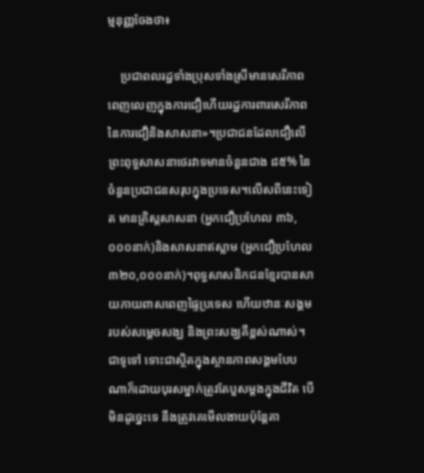ម្មនុញ្ញចែងថា៖

    ប្រជាពលរដ្ឋទាំងប្រុសទាំងស្រីមានសេរីភាពពេញលេញក្នុងការជឿហើយរដ្ឋការពារសេរីភាពនៃការជឿនិងសាសនា»។ប្រជាជនដែលជឿលើព្រះពុទ្ធសាសនាថេរវាទមានចំនួនជាង ៨៥% នៃចំនួនប្រជាជនសរុបក្នុងប្រទេស។លើសពីនេះទៀត មានគ្រិស្តសាសនា (អ្នកជឿប្រហែល ៣៦,០០០នាក់)និងសាសនាឥស្លាម (អ្នកជឿប្រហែល ៣២០,០០០នាក់)។ពុទ្ធសាសនិកជនខ្មែរបានសាយភាយពាសពេញផ្ទៃប្រទេស ហើយឋានៈសង្គមរបស់សម្តេចសង្ឃ និងព្រះសង្ឃគឺខ្ពស់ណាស់។ជាទូទៅ ទោះជាស្ថិតក្នុងស្ថានភាពសង្គមបែបណាក៏ដោយបុរសម្នាក់ត្រូវតែបួសម្តងក្នុងជីវិត បើមិនដូច្នេះទេ នឹងត្រូវគេមើលងាយប៉ុន្តែគា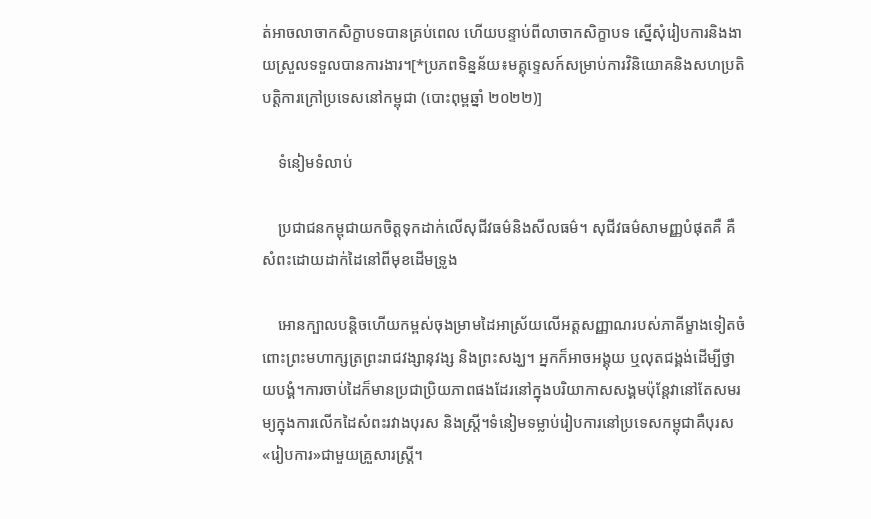ត់អាចលាចាកសិក្ខាបទបានគ្រប់ពេល ហើយបន្ទាប់ពីលាចាកសិក្ខាបទ ស្នើសុំរៀបការនិងងាយស្រួលទទួលបានការងារ។[*ប្រភពទិន្នន័យ៖មគ្គុទ្ទេសក៍សម្រាប់ការវិនិយោគនិងសហប្រតិបត្តិការក្រៅប្រទេសនៅកម្ពុជា (បោះពុម្ពឆ្នាំ ២០២២)]

    ទំនៀមទំលាប់

    ប្រជាជនកម្ពុជាយកចិត្តទុកដាក់លើសុជីវធម៌និងសីលធម៌។ សុជីវធម៌សាមញ្ញបំផុតគឺ គឺសំពះដោយដាក់ដៃនៅពីមុខដើមទ្រូង

    អោនក្បាលបន្តិចហើយកម្ពស់ចុងម្រាមដៃអាស្រ័យលើអត្តសញ្ញាណរបស់ភាគីម្ខាងទៀតចំពោះព្រះមហាក្សត្រព្រះរាជវង្សានុវង្ស និងព្រះសង្ឃ។ អ្នកក៏អាចអង្គុយ ឬលុតជង្គង់ដើម្បីថ្វាយបង្គំ។ការចាប់ដៃក៏មានប្រជាប្រិយភាពផងដែរនៅក្នុងបរិយាកាសសង្គមប៉ុន្តែវានៅតែសមរម្យក្នុងការលើកដៃសំពះរវាងបុរស និងស្ត្រី។ទំនៀមទម្លាប់រៀបការនៅប្រទេសកម្ពុជាគឺបុរស«រៀបការ»ជាមួយគ្រួសារស្ត្រី។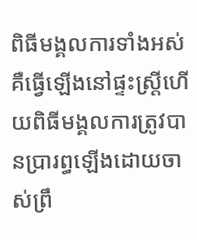ពិធីមង្គលការទាំងអស់គឺធ្វើឡើងនៅផ្ទះស្ត្រីហើយពិធីមង្គលការត្រូវបានប្រារព្ធឡើងដោយចាស់ព្រឹ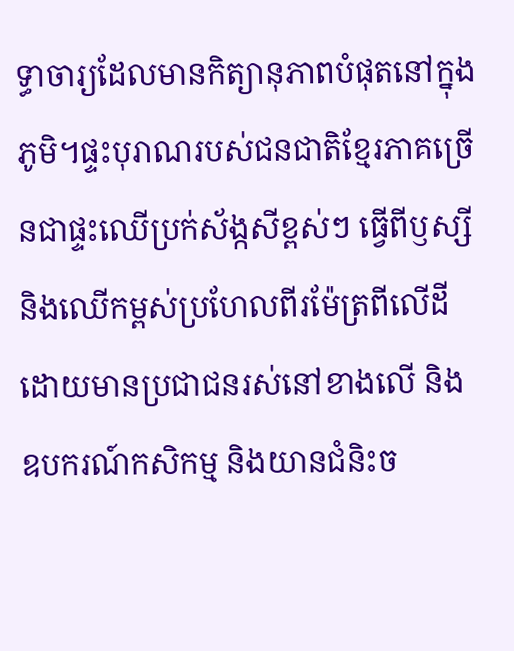ទ្ធាចារ្យដែលមានកិត្យានុភាពបំផុតនៅក្នុងភូមិ។ផ្ទះបុរាណរបស់ជនជាតិខ្មែរភាគច្រើនជាផ្ទះឈើប្រក់ស័ង្កសីខ្ពស់ៗ ធ្វើពីឫស្សី និងឈើកម្ពស់ប្រហែលពីរម៉ែត្រពីលើដី ដោយមានប្រជាជនរស់នៅខាងលើ និងឧបករណ៍កសិកម្ម និងយានជំនិះច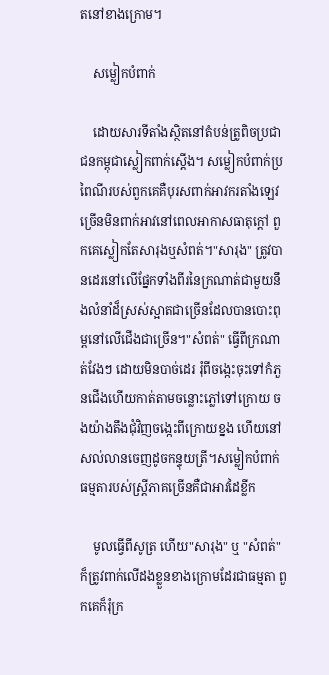តនៅខាងក្រោម។

    សម្លៀកបំពាក់

    ដោយសារទីតាំងស្ថិតនៅតំបន់ត្រូពិចប្រជាជនកម្ពុជាស្លៀកពាក់ស្តើង។ សម្លៀកបំពាក់ប្រពៃណីរបស់ពួកគេគឺបុរសពាក់អាវករតាំងឡេវច្រើនមិនពាក់អាវនៅពេលអាកាសធាតុក្តៅ ពួកគេស្លៀកតែសារុងឬសំពត់។"សារុង" ត្រូវបានដេរនៅលើផ្នែកទាំងពីរនៃក្រណាត់ជាមួយនឹងលំនាំដ៏ស្រស់ស្អាតជាច្រើនដែលបានបោះពុម្ពនៅលើជើងជាច្រើន។"សំពត់" ធ្វើពីក្រណាត់វែងៗ ដោយមិនបាច់ដេរ រុំពីចង្កេះចុះទៅកំភួនជើងហើយកាត់តាមចន្លោះភ្លៅទៅក្រោយ ចងយ៉ាងតឹងជុំវិញចង្កេះពីក្រោយខ្នង ហើយនៅសល់លានចេញដូចកន្ទុយត្រី។សម្លៀកបំពាក់ធម្មតារបស់ស្ត្រីភាគច្រើនគឺជាអាវដៃខ្លីក

    មូលធ្វើពីសូត្រ ហើយ"សារុង" ឬ "សំពត់" ក៏ត្រូវពាក់លើដងខ្លួនខាងក្រោមដែរជាធម្មតា ពួកគេក៏រុំក្រ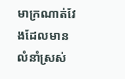មាក្រណាត់វែងដែលមានលំនាំស្រស់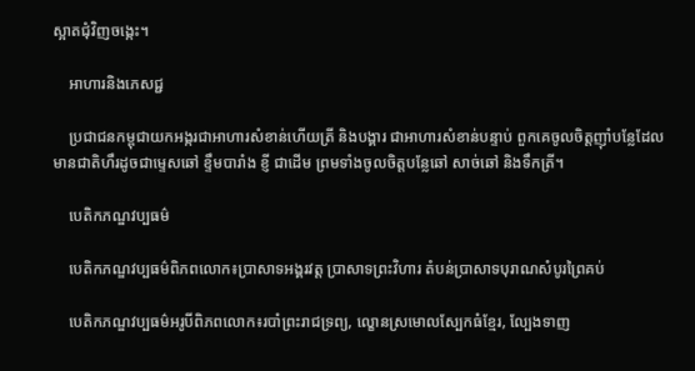ស្អាតជុំវិញចង្កេះ។

    អាហារនិងភេសជ្ជ

    ប្រជាជនកម្ពុជាយកអង្ករជាអាហារសំខាន់ហើយត្រី និងបង្គារ ជាអាហារសំខាន់បន្ទាប់ ពួកគេចូលចិត្តញ៉ាំបន្លែដែលមានជាតិហឹរដូចជាម្ទេសឆៅ ខ្ទឹមបារាំង ខ្ញី ជាដើម ព្រមទាំងចូលចិត្តបន្លែឆៅ សាច់ឆៅ និងទឹកត្រី។

    បេតិកភណ្ឌវប្បធម៌

    បេតិកភណ្ឌវប្បធម៌ពិភពលោក៖ប្រាសាទអង្គរវត្ត ប្រាសាទព្រះវិហារ តំបន់ប្រាសាទបុរាណសំបូរព្រៃគប់

    បេតិកភណ្ឌវប្បធម៌អរូបីពិភពលោក៖របាំព្រះរាជទ្រព្យ, ល្ខោនស្រមោលស្បែកធំខ្មែរ, ល្បែងទាញ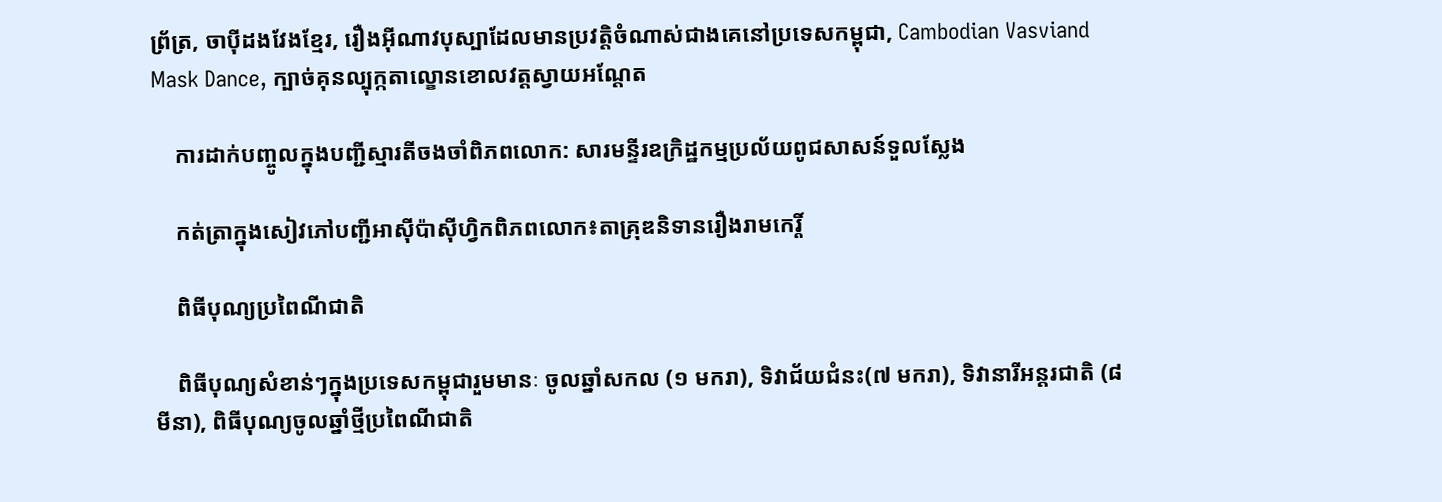ព្រ័ត្រ, ចាប៉ីដងវែងខ្មែរ, រឿងអ៊ីណាវបុស្បាដែលមានប្រវត្តិចំណាស់ជាងគេនៅប្រទេសកម្ពុជា, Cambodian Vasviand Mask Dance, ក្បាច់គុនល្បុក្កតាល្ខោនខោលវត្តស្វាយអណ្តែត

    ការដាក់បញ្ចូលក្នុងបញ្ជីស្មារតីចងចាំពិភពលោក: សារមន្ទីរឧក្រិដ្ឋកម្មប្រល័យពូជសាសន៍ទួលស្លែង

    កត់ត្រាក្នុងសៀវភៅបញ្ជីអាស៊ីប៉ាស៊ីហ្វិកពិភពលោក៖តាគ្រុឌនិទានរឿងរាមកេរ្តិ៍

    ពិធីបុណ្យប្រពៃណីជាតិ

    ពិធីបុណ្យសំខាន់ៗក្នុងប្រទេសកម្ពុជារួមមានៈ ចូលឆ្នាំសកល (១ មករា), ទិវាជ័យជំនះ(៧ មករា), ទិវានារីអន្តរជាតិ (៨មីនា), ពិធីបុណ្យចូលឆ្នាំថ្មីប្រពៃណីជាតិ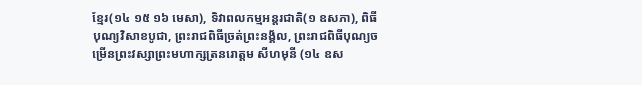ខ្មែរ(១៤ ១៥ ១៦ មេសា), ទិវាពលកម្មអន្តរជាតិ(១ ឧសភា), ពិធីបុណ្យវិសាខបូជា, ព្រះរាជពិធីច្រត់ព្រះនង្គ័ល, ព្រះរាជពិធីបុណ្យចម្រើនព្រះវស្សាព្រះមហាក្សត្រនរោត្តម សីហមុនី (១៤ ឧស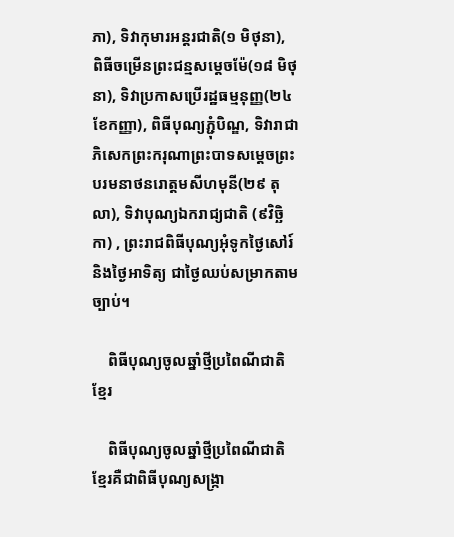ភា), ទិវាកុមារអន្តរជាតិ(១ មិថុនា), ពិធីចម្រើនព្រះជន្មសម្តេចម៉ែ(១៨ មិថុនា), ទិវាប្រកាសប្រើរដ្ឋធម្មនុញ្ញ(២៤ ខែកញ្ញា), ពិធីបុណ្យភ្ជុំបិណ្ឌ, ទិវារាជាភិសេកព្រះករុណាព្រះបាទសម្តេចព្រះបរមនាថនរោត្តមសីហមុនី(២៩ តុលា), ទិវាបុណ្យឯករាជ្យជាតិ (៩វិច្ឆិកា) , ព្រះរាជពិធីបុណ្យអុំទូកថ្ងៃសៅរ៍ និងថ្ងៃអាទិត្យ ជាថ្ងៃឈប់សម្រាកតាមច្បាប់។

    ពិធីបុណ្យចូលឆ្នាំថ្មីប្រពៃណីជាតិខ្មែរ

    ពិធីបុណ្យចូលឆ្នាំថ្មីប្រពៃណីជាតិខ្មែរគឺជាពិធីបុណ្យសង្រ្កា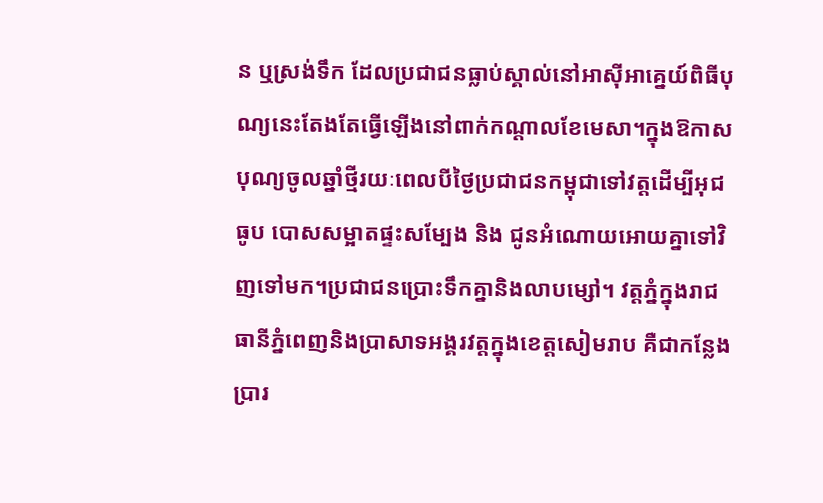ន ឬស្រង់ទឹក ដែលប្រជាជនធ្លាប់ស្គាល់នៅអាស៊ីអាគ្នេយ៍ពិធីបុណ្យនេះតែងតែធ្វើឡើងនៅពាក់កណ្តាលខែមេសា។ក្នុងឱកាសបុណ្យចូលឆ្នាំថ្មីរយៈពេលបីថ្ងៃប្រជាជនកម្ពុជាទៅវត្តដើម្បីអុជធូប បោសសម្អាតផ្ទះសម្បែង និង ជូនអំណោយអោយគ្នាទៅវិញទៅមក។ប្រជាជនប្រោះទឹកគ្នានិងលាបម្សៅ។ វត្តភ្នំក្នុងរាជធានីភ្នំពេញនិងប្រាសាទអង្គរវត្តក្នុងខេត្តសៀមរាប គឺជាកន្លែងប្រារ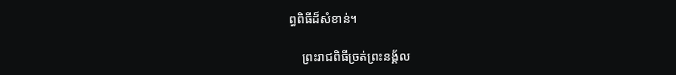ព្ធពិធីដ៏សំខាន់។

    ព្រះរាជពិធីច្រត់ព្រះនង្គ័ល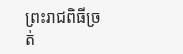ព្រះរាជពិធីច្រត់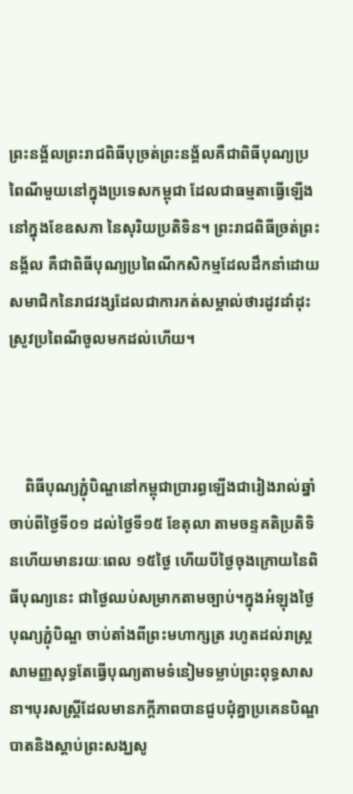ព្រះនង្គ័លព្រះរាជពិធីបុច្រត់ព្រះនង្គ័លគឺជាពិធីបុណ្យប្រពៃណីមួយនៅក្នុងប្រទេសកម្ពុជា ដែលជាធម្មតាធ្វើឡើងនៅក្នុងខែឧសភា នៃសុរិយប្រតិទិន។ ព្រះរាជពិធីច្រត់ព្រះនង្គ័ល គឺជាពិធីបុណ្យប្រពៃណីកសិកម្មដែលដឹកនាំដោយសមាជិកនៃរាជវង្សដែលជាការកត់សម្គាល់ថារដូវដាំដុះស្រូវប្រពៃណីចូលមកដល់ហើយ។



    ពិធីបុណ្យភ្ជុំបិណ្ឌនៅកម្ពុជាប្រារព្ធឡើងជារៀងរាល់ឆ្នាំ ចាប់ពីថ្ងៃទី០១ ដល់ថ្ងៃទី១៥ ខែតុលា តាមចន្ទគតិប្រតិទិនហើយមានរយៈពេល ១៥ថ្ងៃ ហើយបីថ្ងៃចុងក្រោយនៃពិធីបុណ្យនេះ ជាថ្ងៃឈប់សម្រាកតាមច្បាប់។ក្នុងអំឡុងថ្ងៃបុណ្យភ្ជុំបិណ្ឌ ចាប់តាំងពីព្រះមហាក្សត្រ រហូតដល់រាស្ត្រសាមញ្ញសុទ្ធតែធ្វើបុណ្យតាមទំនៀមទម្លាប់ព្រះពុទ្ធសាសនា។បុរសស្ត្រីដែលមានភក្តីភាពបានជួបជុំគ្នាប្រគេនបិណ្ឌបាតនិងស្តាប់ព្រះសង្ឃសូ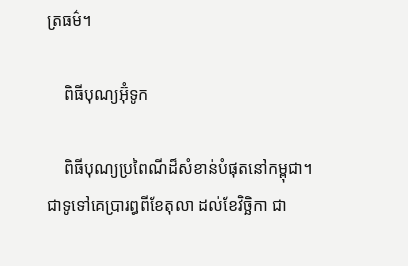ត្រធម៌។

    ពិធីបុណ្យអ៊ុំទូក

    ពិធីបុណ្យប្រពៃណីដ៏សំខាន់បំផុតនៅកម្ពុជា។ជាទូទៅគេប្រារព្ធពីខែតុលា ដល់ខែវិច្ឆិកា ជា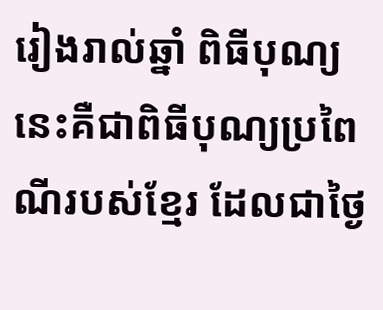រៀងរាល់ឆ្នាំ ពិធីបុណ្យនេះគឺជាពិធីបុណ្យប្រពៃណីរបស់ខ្មែរ ដែលជាថ្ងៃ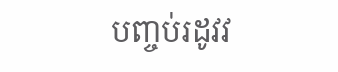បញ្ចប់រដូវវ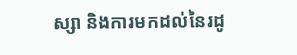ស្សា និងការមកដល់នៃរដូ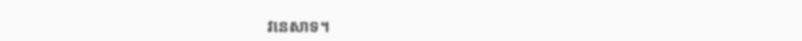វនេសាទ។